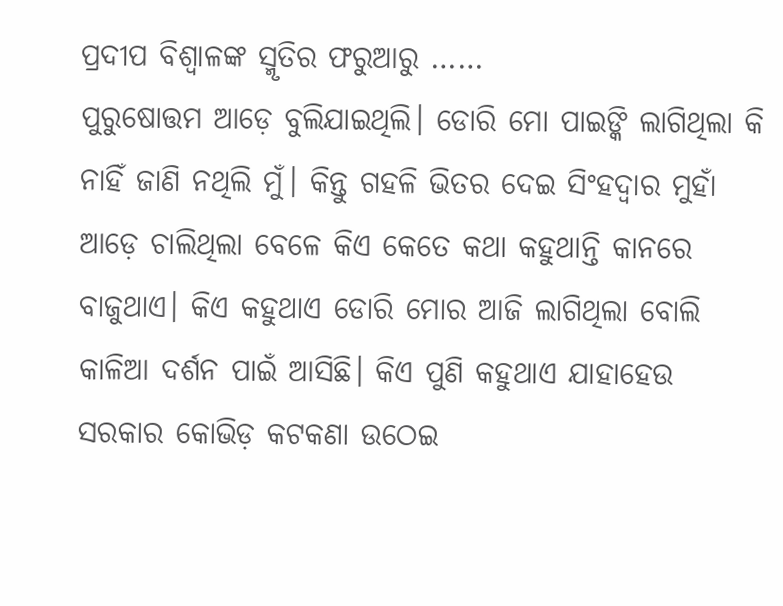ପ୍ରଦୀପ ବିଶ୍ୱାଳଙ୍କ ସ୍ମୃତିର ଫରୁଆରୁ ……
ପୁରୁଷୋତ୍ତମ ଆଡ଼େ ବୁଲିଯାଇଥିଲି। ଡୋରି ମୋ ପାଇଙ୍କି ଲାଗିଥିଲା କି ନାହିଁ ଜାଣି ନଥିଲି ମୁଁ। କିନ୍ତୁ ଗହଳି ଭିତର ଦେଇ ସିଂହଦ୍ଵାର ମୁହାଁ ଆଡ଼େ ଚାଲିଥିଲା ବେଳେ କିଏ କେତେ କଥା କହୁଥାନ୍ତି କାନରେ ବାଜୁଥାଏ। କିଏ କହୁଥାଏ ଡୋରି ମୋର ଆଜି ଲାଗିଥିଲା ବୋଲି କାଳିଆ ଦର୍ଶନ ପାଇଁ ଆସିଛି। କିଏ ପୁଣି କହୁଥାଏ ଯାହାହେଉ ସରକାର କୋଭିଡ଼ କଟକଣା ଉଠେଇ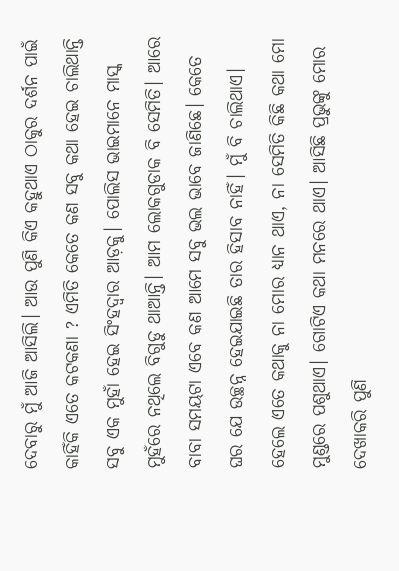ଦେବାରୁ ମୁଁ ଆଜି ଆସିଲି। ଆଉ ପୁଣି କିଏ କହୁଥାଏ ଠାକୁର ଦର୍ଶନ ପାଇଁ କାହିଁକି ଏତେ କଟକଣା ? ଏମିତି କେତେ କଣ ସବୁ କଥା ହେଇ ଚାଲିଥାନ୍ତି ସବୁ ଏକ ମୁହାଁ ହେଇ ସିଂହଦ୍ୱାର ଆଡ଼କୁ। ପୋଲିସ ଭାଇମାନେ ମାସ୍କ ମୁହଁରେ ନଥିଲେ ବିଗୁଡୁ ଥାଆନ୍ତି। ଆମ ଲୋକଗୁଡାକ ବି ସେମିତି। ଆରେ ବାବା ସମୟଟା ଏବେ କଣ ଆମେ ସବୁ ଭଲ ଭାବେ ଜାଣିଛେ। କେତେ ଘର ଯେ ଉଚ୍ଛନ୍ନ ହେଇଯାଇଛି ତାର ହିସାବ ନାହିଁ। ମୁଁ ବି ଚାଲିଥାଏ। ହେଲେ ଏତେ କଥାକୁ ନା ମୋର ଧ୍ୟାନ ଥାଏ, ନା ସେମିତି କିଛି କଥା ମୋ ମୁଣ୍ଡରେ ପଶୁଥାଏ। ଗୋଟିଏ କଥା ମନରେ ଥାଏ। ଆସିଛି ପ୍ରଭୁଙ୍କୁ ମୋର ଦେଖାକରି ପୁଣି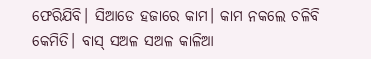ଫେରିଯିବି। ସିଆଡେ ହଜାରେ କାମ। କାମ ନକଲେ ଚଳିବି କେମିତି। ବାସ୍ ସଅଳ ସଅଳ କାଳିଆ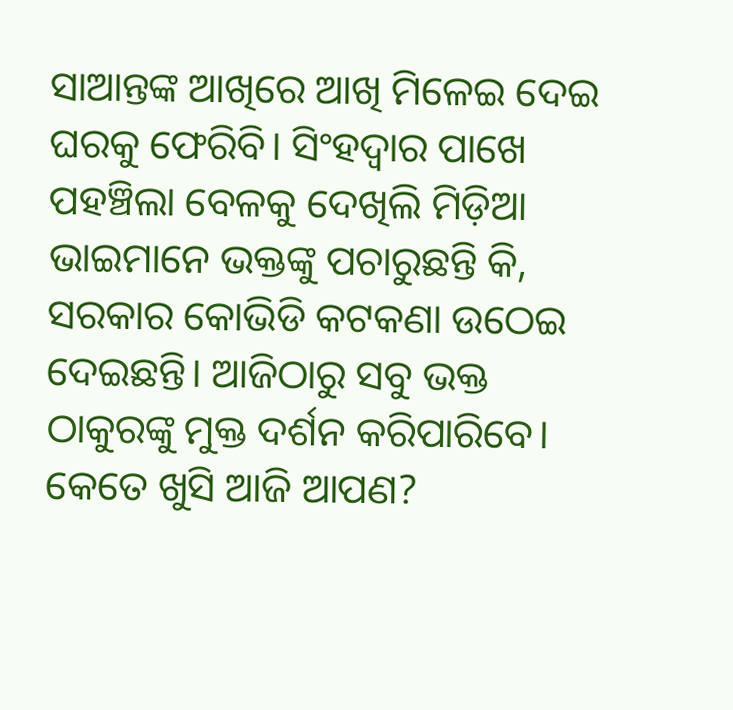ସାଆନ୍ତଙ୍କ ଆଖିରେ ଆଖି ମିଳେଇ ଦେଇ ଘରକୁ ଫେରିବି। ସିଂହଦ୍ଵାର ପାଖେ ପହଞ୍ଚିଲା ବେଳକୁ ଦେଖିଲି ମିଡ଼ିଆ ଭାଇମାନେ ଭକ୍ତଙ୍କୁ ପଚାରୁଛନ୍ତି କି, ସରକାର କୋଭିଡି କଟକଣା ଉଠେଇ ଦେଇଛନ୍ତି। ଆଜିଠାରୁ ସବୁ ଭକ୍ତ ଠାକୁରଙ୍କୁ ମୁକ୍ତ ଦର୍ଶନ କରିପାରିବେ। କେତେ ଖୁସି ଆଜି ଆପଣ?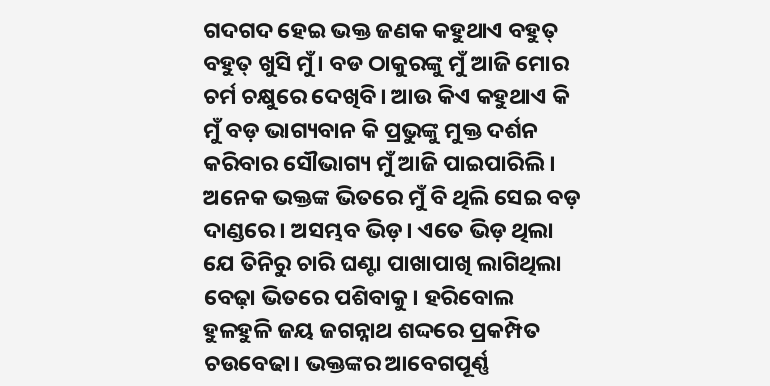ଗଦଗଦ ହେଇ ଭକ୍ତ ଜଣକ କହୁଥାଏ ବହୁତ୍ ବହୁତ୍ ଖୁସି ମୁଁ। ବଡ ଠାକୁରଙ୍କୁ ମୁଁ ଆଜି ମୋର ଚର୍ମ ଚକ୍ଷୁରେ ଦେଖିବି। ଆଉ କିଏ କହୁଥାଏ କି ମୁଁ ବଡ଼ ଭାଗ୍ୟବାନ କି ପ୍ରଭୁଙ୍କୁ ମୁକ୍ତ ଦର୍ଶନ କରିବାର ସୌଭାଗ୍ୟ ମୁଁ ଆଜି ପାଇପାରିଲି। ଅନେକ ଭକ୍ତଙ୍କ ଭିତରେ ମୁଁ ବି ଥିଲି ସେଇ ବଡ଼ ଦାଣ୍ଡରେ। ଅସମ୍ଭବ ଭିଡ଼। ଏତେ ଭିଡ଼ ଥିଲା ଯେ ତିନିରୁ ଚାରି ଘଣ୍ଟା ପାଖାପାଖି ଲାଗିଥିଲା ବେଢ଼ା ଭିତରେ ପଶିବାକୁ। ହରିବୋଲ ହୁଳହୁଳି ଜୟ ଜଗନ୍ନାଥ ଶଦ୍ଦରେ ପ୍ରକମ୍ପିତ ଚଉବେଢା। ଭକ୍ତଙ୍କର ଆବେଗପୂର୍ଣ୍ଣ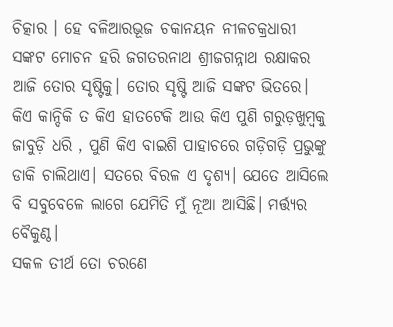ଚିତ୍କାର । ହେ ବଳିଆରଭୂଜ ଚକାନୟନ ନୀଳଚକ୍ରଧାରୀ ସଙ୍କଟ ମୋଚନ ହରି ଜଗତରନାଥ ଶ୍ରୀଜଗନ୍ନାଥ ରକ୍ଷାକର ଆଜି ତୋର ସୃଷ୍ଟିକୁ। ତୋର ସୃଷ୍ଟି ଆଜି ସଙ୍କଟ ଭିତରେ। କିଏ କାନ୍ଦିକି ତ କିଏ ହାତଟେକି ଆଉ କିଏ ପୁଣି ଗରୁଡ଼ଖୁମ୍ବକୁ ଜାବୁଡ଼ି ଧରି , ପୁଣି କିଏ ବାଇଶି ପାହାଚରେ ଗଡ଼ିଗଡ଼ି ପ୍ରଭୁଙ୍କୁ ଡାକି ଚାଲିଥାଏ। ସତରେ ବିରଳ ଏ ଦୃଶ୍ୟ। ଯେତେ ଆସିଲେ ବି ସବୁବେଳେ ଲାଗେ ଯେମିତି ମୁଁ ନୂଆ ଆସିଛି। ମର୍ତ୍ତ୍ୟର ବୈକୁଣ୍ଠ।
ସକଳ ତୀର୍ଥ ତୋ ଚରଣେ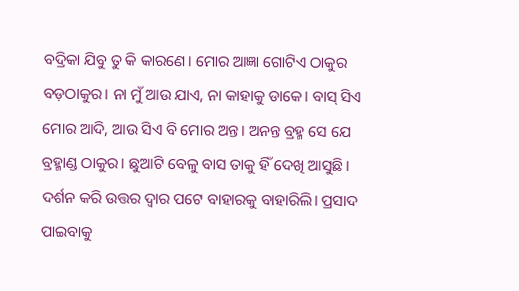ବଦ୍ରିକା ଯିବୁ ତୁ କି କାରଣେ। ମୋର ଆଜ୍ଞା ଗୋଟିଏ ଠାକୁର ବଡ଼ଠାକୁର। ନା ମୁଁ ଆଉ ଯାଏ, ନା କାହାକୁ ଡାକେ। ବାସ୍ ସିଏ ମୋର ଆଦି, ଆଉ ସିଏ ବି ମୋର ଅନ୍ତ। ଅନନ୍ତ ବ୍ରହ୍ମ ସେ ଯେ ବ୍ରହ୍ମାଣ୍ଡ ଠାକୁର। ଛୁଆଟି ବେଳୁ ବାସ ତାକୁ ହିଁ ଦେଖି ଆସୁଛି। ଦର୍ଶନ କରି ଉତ୍ତର ଦ୍ୱାର ପଟେ ବାହାରକୁ ବାହାରିଲି। ପ୍ରସାଦ ପାଇବାକୁ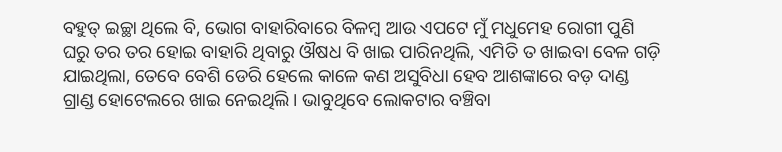ବହୁତ୍ ଇଚ୍ଛା ଥିଲେ ବି, ଭୋଗ ବାହାରିବାରେ ବିଳମ୍ବ ଆଉ ଏପଟେ ମୁଁ ମଧୁମେହ ରୋଗୀ ପୁଣି ଘରୁ ତର ତର ହୋଇ ବାହାରି ଥିବାରୁ ଔଷଧ ବି ଖାଇ ପାରିନଥିଲି, ଏମିତି ତ ଖାଇବା ବେଳ ଗଡ଼ି ଯାଇଥିଲା, ତେବେ ବେଶି ଡେରି ହେଲେ କାଳେ କଣ ଅସୁବିଧା ହେବ ଆଶଙ୍କାରେ ବଡ଼ ଦାଣ୍ଡ ଗ୍ରାଣ୍ଡ ହୋଟେଲରେ ଖାଇ ନେଇଥିଲି। ଭାବୁଥିବେ ଲୋକଟାର ବଞ୍ଚିବା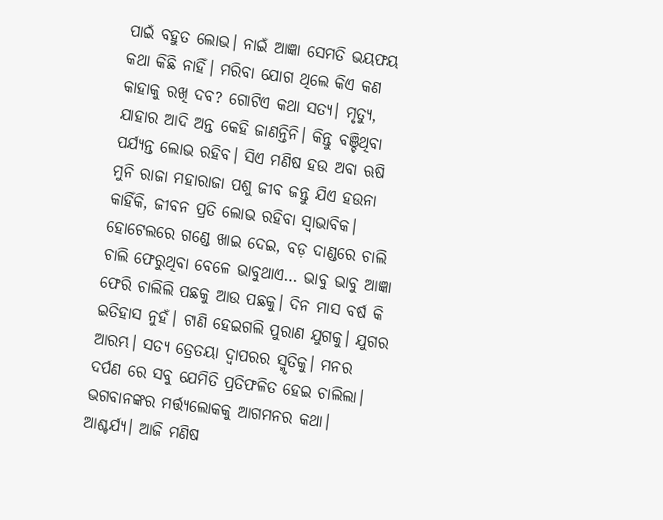ପାଇଁ ବହୁତ ଲୋଭ। ନାଇଁ ଆଜ୍ଞା ସେମତି ଭୟଫୟ କଥା କିଛି ନାହିଁ। ମରିବା ଯୋଗ ଥିଲେ କିଏ କଣ କାହାକୁ ରଖି ଦବ? ଗୋଟିଏ କଥା ସତ୍ୟ। ମୃତ୍ୟୁ, ଯାହାର ଆଦି ଅନ୍ତ କେହି ଜାଣନ୍ତିନି। କିନ୍ତୁ ବଞ୍ଚିଥିବା ପର୍ଯ୍ୟନ୍ତ ଲୋଭ ରହିବ। ସିଏ ମଣିଷ ହଉ ଅବା ଋଷି ମୁନି ରାଜା ମହାରାଜା ପଶୁ ଜୀବ ଜନ୍ତୁ ଯିଏ ହଉନା କାହିଁକି, ଜୀବନ ପ୍ରତି ଲୋଭ ରହିବା ସ୍ଵାଭାବିକ।
ହୋଟେଲରେ ଗଣ୍ଡେ ଖାଇ ଦେଇ, ବଡ଼ ଦାଣ୍ଡରେ ଚାଲି ଚାଲି ଫେରୁଥିବା ବେଳେ ଭାବୁଥାଏ… ଭାବୁ ଭାବୁ ଆଜ୍ଞା ଫେରି ଚାଲିଲି ପଛକୁ ଆଉ ପଛକୁ। ଦିନ ମାସ ବର୍ଷ କି ଇତିହାସ ନୁହଁ। ଟାଣି ହେଇଗଲି ପୁରାଣ ଯୁଗକୁ। ଯୁଗର ଆରମ୍ଭ। ସତ୍ୟ ତ୍ରେତୟା ଦ୍ଵାପରର ସ୍ମୃତିକୁ। ମନର ଦର୍ପଣ ରେ ସବୁ ଯେମିତି ପ୍ରତିଫଳିତ ହେଇ ଚାଲିଲା। ଭଗବାନଙ୍କର ମର୍ତ୍ତ୍ୟଲୋକକୁ ଆଗମନର କଥା। ଆଶ୍ଚର୍ଯ୍ୟ। ଆଜି ମଣିଷ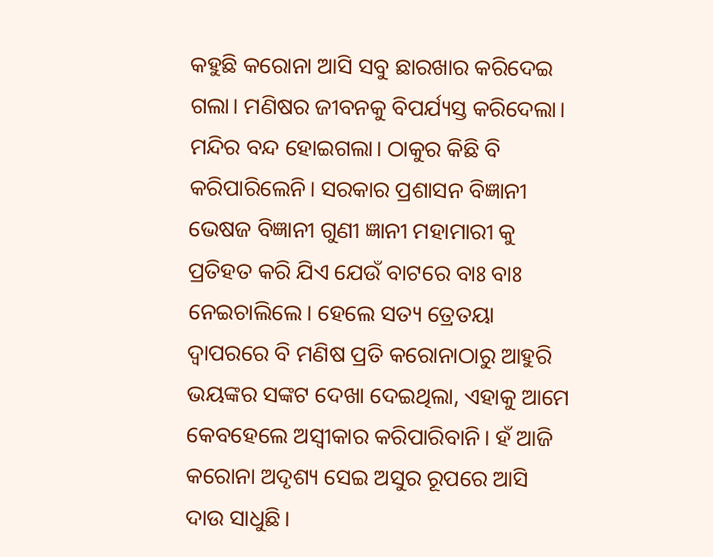କହୁଛି କରୋନା ଆସି ସବୁ ଛାରଖାର କରିଦେଇ ଗଲା। ମଣିଷର ଜୀବନକୁ ବିପର୍ଯ୍ୟସ୍ତ କରିଦେଲା। ମନ୍ଦିର ବନ୍ଦ ହୋଇଗଲା। ଠାକୁର କିଛି ବି କରିପାରିଲେନି। ସରକାର ପ୍ରଶାସନ ବିଜ୍ଞାନୀ ଭେଷଜ ବିଜ୍ଞାନୀ ଗୁଣୀ ଜ୍ଞାନୀ ମହାମାରୀ କୁ ପ୍ରତିହତ କରି ଯିଏ ଯେଉଁ ବାଟରେ ବାଃ ବାଃ ନେଇଚାଲିଲେ। ହେଲେ ସତ୍ୟ ତ୍ରେତୟା ଦ୍ଵାପରରେ ବି ମଣିଷ ପ୍ରତି କରୋନାଠାରୁ ଆହୁରି ଭୟଙ୍କର ସଙ୍କଟ ଦେଖା ଦେଇଥିଲା, ଏହାକୁ ଆମେ କେବହେଲେ ଅସ୍ୱୀକାର କରିପାରିବାନି। ହଁ ଆଜି କରୋନା ଅଦୃଶ୍ୟ ସେଇ ଅସୁର ରୂପରେ ଆସି ଦାଉ ସାଧୁଛି।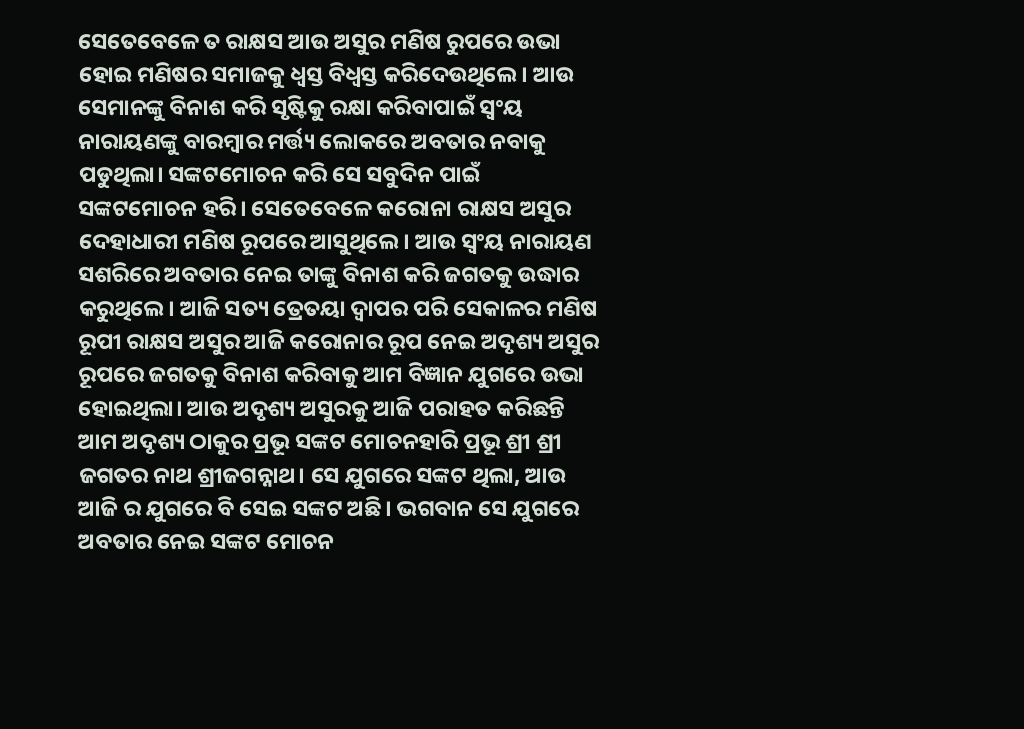ସେତେବେଳେ ତ ରାକ୍ଷସ ଆଉ ଅସୁର ମଣିଷ ରୁପରେ ଉଭା ହୋଇ ମଣିଷର ସମାଜକୁ ଧ୍ବସ୍ତ ବିଧ୍ବସ୍ତ କରିଦେଉଥିଲେ। ଆଉ ସେମାନଙ୍କୁ ବିନାଶ କରି ସୃଷ୍ଟିକୁ ରକ୍ଷା କରିବାପାଇଁ ସ୍ଵଂୟ ନାରାୟଣଙ୍କୁ ବାରମ୍ବାର ମର୍ତ୍ତ୍ୟ ଲୋକରେ ଅବତାର ନବାକୁ ପଡୁଥିଲା। ସଙ୍କଟମୋଚନ କରି ସେ ସବୁଦିନ ପାଇଁ ସଙ୍କଟମୋଚନ ହରି। ସେତେବେଳେ କରୋନା ରାକ୍ଷସ ଅସୁର ଦେହାଧାରୀ ମଣିଷ ରୂପରେ ଆସୁଥିଲେ। ଆଉ ସ୍ଵଂୟ ନାରାୟଣ ସଶରିରେ ଅବତାର ନେଇ ତାଙ୍କୁ ବିନାଶ କରି ଜଗତକୁ ଉଦ୍ଧାର କରୁଥିଲେ। ଆଜି ସତ୍ୟ ତ୍ରେତୟା ଦ୍ଵାପର ପରି ସେକାଳର ମଣିଷ ରୂପୀ ରାକ୍ଷସ ଅସୁର ଆଜି କରୋନାର ରୂପ ନେଇ ଅଦୃଶ୍ୟ ଅସୁର ରୂପରେ ଜଗତକୁ ବିନାଶ କରିବାକୁ ଆମ ବିଜ୍ଞାନ ଯୁଗରେ ଉଭା ହୋଇଥିଲା। ଆଉ ଅଦୃଶ୍ୟ ଅସୁରକୁ ଆଜି ପରାହତ କରିଛନ୍ତି ଆମ ଅଦୃଶ୍ୟ ଠାକୁର ପ୍ରଭୂ ସଙ୍କଟ ମୋଚନହାରି ପ୍ରଭୂ ଶ୍ରୀ ଶ୍ରୀ ଜଗତର ନାଥ ଶ୍ରୀଜଗନ୍ନାଥ। ସେ ଯୁଗରେ ସଙ୍କଟ ଥିଲା, ଆଉ ଆଜି ର ଯୁଗରେ ବି ସେଇ ସଙ୍କଟ ଅଛି। ଭଗବାନ ସେ ଯୁଗରେ ଅବତାର ନେଇ ସଙ୍କଟ ମୋଚନ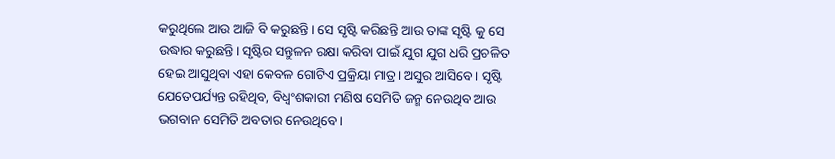କରୁଥିଲେ ଆଉ ଆଜି ବି କରୁଛନ୍ତି। ସେ ସୃଷ୍ଟି କରିଛନ୍ତି ଆଉ ତାଙ୍କ ସୃଷ୍ଟି କୁ ସେ ଉଦ୍ଧାର କରୁଛନ୍ତି। ସୃଷ୍ଟିର ସନ୍ତୁଳନ ରକ୍ଷା କରିବା ପାଇଁ ଯୁଗ ଯୁଗ ଧରି ପ୍ରଚଳିତ ହେଇ ଆସୁଥିବା ଏହା କେବଳ ଗୋଟିଏ ପ୍ରକ୍ରିୟା ମାତ୍ର। ଅସୁର ଆସିବେ। ସୃଷ୍ଟି ଯେତେପର୍ଯ୍ୟନ୍ତ ରହିଥିବ, ବିଧ୍ୱଂଶକାରୀ ମଣିଷ ସେମିତି ଜନ୍ମ ନେଉଥିବ ଆଉ ଭଗବାନ ସେମିତି ଅବତାର ନେଉଥିବେ।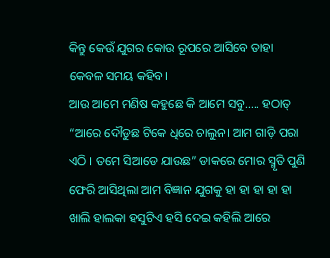କିନ୍ତୁ କେଉଁ ଯୁଗର କୋଉ ରୂପରେ ଆସିବେ ତାହା କେବଳ ସମୟ କହିବ।
ଆଉ ଆମେ ମଣିଷ କହୁଛେ କି ଆମେ ସବୁ….. ହଠାତ୍ “ଆରେ ଦୌଡୁଛ ଟିକେ ଧିରେ ଚାଲୁନ। ଆମ ଗାଡ଼ି ପରା ଏଠି । ତମେ ସିଆଡେ ଯାଉଛ” ଡାକରେ ମୋର ସ୍ମୃତି ପୁଣି ଫେରି ଆସିଥିଲା ଆମ ବିଜ୍ଞାନ ଯୁଗକୁ ହା ହା ହା ହା ହା ଖାଲି ହାଲକା ହସୁଟିଏ ହସି ଦେଇ କହିଲି ଆରେ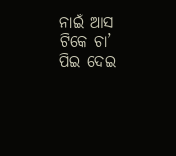ନାଇଁ ଆସ ଟିକେ ଚା’ ପିଇ ଦେଇ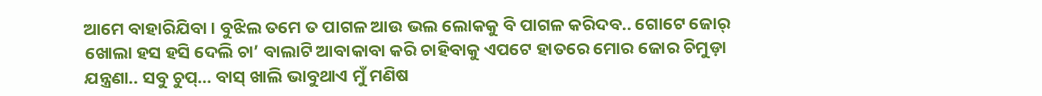ଆମେ ବାହାରିଯିବା। ବୁଝିଲ ତମେ ତ ପାଗଳ ଆଉ ଭଲ ଲୋକକୁ ବି ପାଗଳ କରିଦବ.. ଗୋଟେ ଜୋର୍ ଖୋଲା ହସ ହସି ଦେଲି ଚା’ ବାଲାଟି ଆବାକାବା କରି ଚାହିବାକୁ ଏପଟେ ହାତରେ ମୋର ଜୋର ଚିମୁଡ଼ା ଯନ୍ତ୍ରଣା.. ସବୁ ଚୁପ୍… ବାସ୍ ଖାଲି ଭାବୁଥାଏ ମୁଁ ମଣିଷ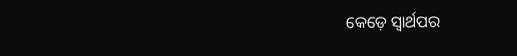କେଡ଼େ ସ୍ୱାର୍ଥପର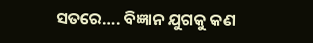ସତରେ…. ବିଜ୍ଞାନ ଯୁଗକୁ କଣ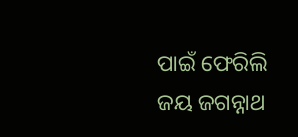ପାଇଁ ଫେରିଲି
ଜୟ ଜଗନ୍ନାଥ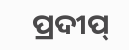ପ୍ରଦୀପ୍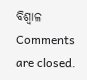ବିଶ୍ଵାଳ
Comments are closed.